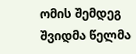ომის შემდეგ შვიდმა წელმა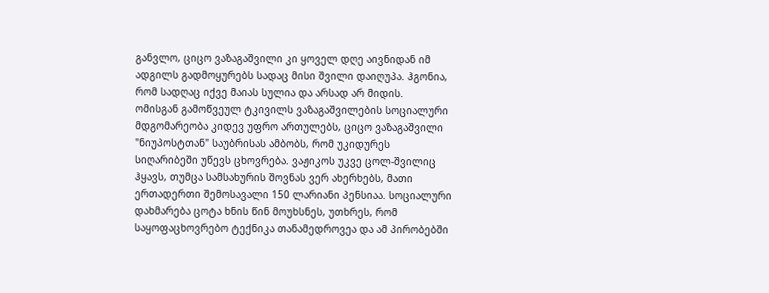განვლო, ციცო ვაზაგაშვილი კი ყოველ დღე აივნიდან იმ ადგილს გადმოყურებს სადაც მისი შვილი დაიღუპა. ჰგონია, რომ სადღაც იქვე მაიას სულია და არსად არ მიდის.
ომისგან გამოწვეულ ტკივილს ვაზაგაშვილების სოციალური მდგომარეობა კიდევ უფრო ართულებს, ციცო ვაზაგაშვილი "ნიუპოსტთან" საუბრისას ამბობს, რომ უკიდურეს სიღარიბეში უწევს ცხოვრება. ვაჟიკოს უკვე ცოლ-შვილიც ჰყავს, თუმცა სამსახურის შოვნას ვერ ახერხებს, მათი ერთადერთი შემოსავალი 150 ლარიანი პენსიაა. სოციალური დახმარება ცოტა ხნის წინ მოუხსნეს, უთხრეს, რომ საყოფაცხოვრებო ტექნიკა თანამედროვეა და ამ პირობებში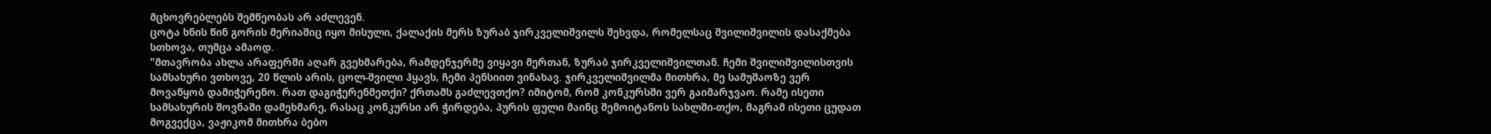მცხოვრებლებს შემწეობას არ აძლევენ.
ცოტა ხნის წინ გორის მერიაშიც იყო მისული, ქალაქის მერს ზურაბ ჯირკველიშვილს შეხვდა, რომელსაც შვილიშვილის დასაქმება სთხოვა, თუმცა ამაოდ.
"მთავრობა ახლა არაფერში აღარ გვეხმარება, რამდენჯერმე ვიყავი მერთან, ზურაბ ჯირკველიშვილთან. ჩემი შვილიშვილისთვის სამსახური ვთხოვე, 20 წლის არის, ცოლ-შვილი ჰყავს, ჩემი პენსიით ვინახავ. ჯირკველიშვილმა მითხრა, მე სამუშაოზე ვერ მოვაწყობ დამიჭერენო. რათ დაგიჭერენმეთქი? ქრთამს გაძლევთქო? იმიტომ, რომ კონკურსში ვერ გაიმარჯვაო. რამე ისეთი სამსახურის შოვნაში დამეხმარე, რასაც კონკურსი არ ჭირდება, პურის ფული მაინც შემოიტანოს სახლში-თქო, მაგრამ ისეთი ცუდათ მოგვექცა, ვაჟიკომ მითხრა ბებო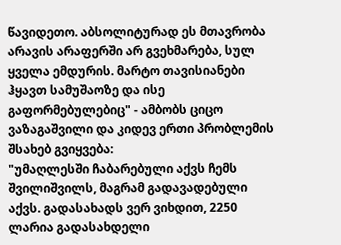წავიდეთო. აბსოლიტურად ეს მთავრობა არავის არაფერში არ გვეხმარება, სულ ყველა ემდურის. მარტო თავისიანები ჰყავთ სამუშაოზე და ისე გაფორმებულებიც" - ამბობს ციცო ვაზაგაშვილი და კიდევ ერთი პრობლემის შსახებ გვიყვება:
"უმაღლესში ჩაბარებული აქვს ჩემს შვილიშვილს, მაგრამ გადავადებული აქვს. გადასახადს ვერ ვიხდით, 2250 ლარია გადასახდელი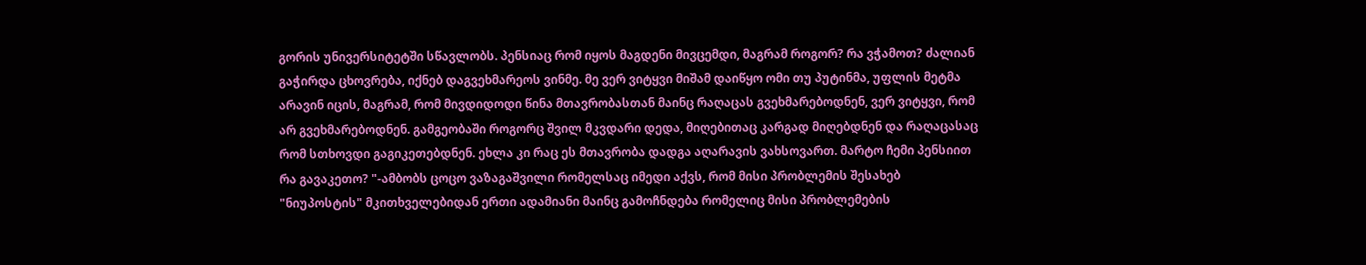გორის უნივერსიტეტში სწავლობს. პენსიაც რომ იყოს მაგდენი მივცემდი, მაგრამ როგორ? რა ვჭამოთ? ძალიან გაჭირდა ცხოვრება, იქნებ დაგვეხმარეოს ვინმე. მე ვერ ვიტყვი მიშამ დაიწყო ომი თუ პუტინმა, უფლის მეტმა არავინ იცის, მაგრამ, რომ მივდიდოდი წინა მთავრობასთან მაინც რაღაცას გვეხმარებოდნენ, ვერ ვიტყვი, რომ არ გვეხმარებოდნენ. გამგეობაში როგორც შვილ მკვდარი დედა, მიღებითაც კარგად მიღებდნენ და რაღაცასაც რომ სთხოვდი გაგიკეთებდნენ. ეხლა კი რაც ეს მთავრობა დადგა აღარავის ვახსოვართ. მარტო ჩემი პენსიით რა გავაკეთო? "-ამბობს ცოცო ვაზაგაშვილი რომელსაც იმედი აქვს, რომ მისი პრობლემის შესახებ "ნიუპოსტის" მკითხველებიდან ერთი ადამიანი მაინც გამოჩნდება რომელიც მისი პრობლემების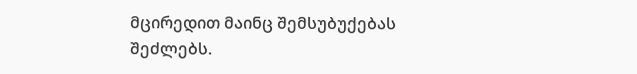მცირედით მაინც შემსუბუქებას შეძლებს.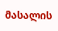მასალის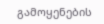გამოყენების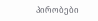პირობები